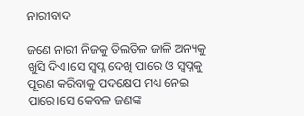ନାରୀବାଦ

ଜଣେ ନାରୀ ନିଜକୁ ତିଲତିଳ ଜାଳି ଅନ୍ୟକୁ ଖୁସି ଦିଏ।ସେ ସ୍ବପ୍ନ ଦେଖି ପାରେ ଓ ସ୍ୱପ୍ନକୁ ପୂରଣ କରିବାକୁ ପଦକ୍ଷେପ ମଧ୍ୟ ନେଇ ପାରେ।ସେ କେବଳ ଜଣଙ୍କ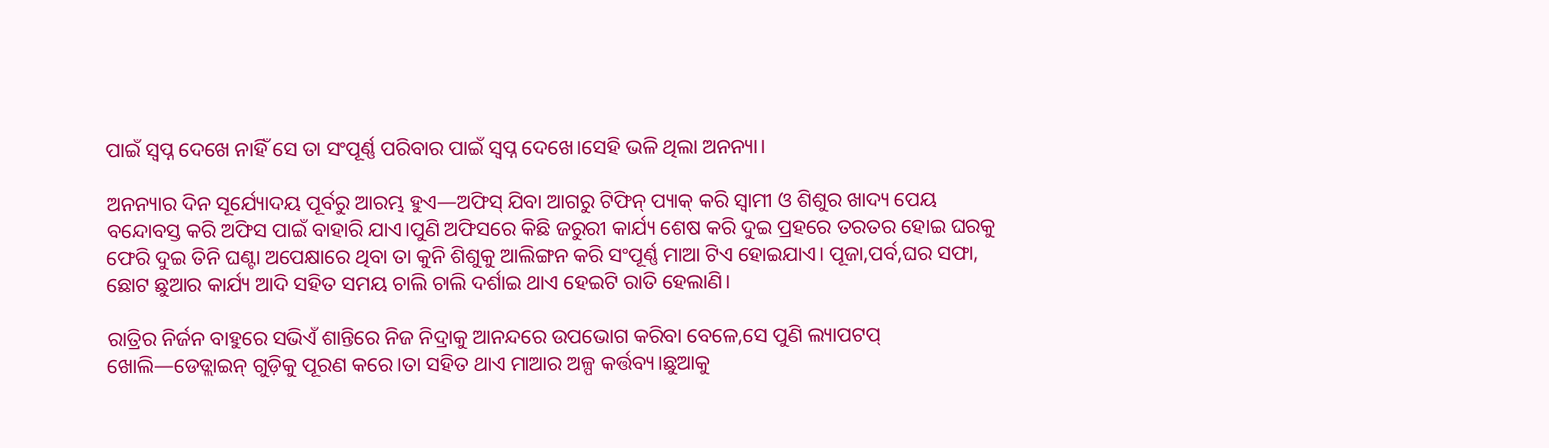ପାଇଁ ସ୍ବପ୍ନ ଦେଖେ ନାହିଁ ସେ ତା ସଂପୂର୍ଣ୍ଣ ପରିବାର ପାଇଁ ସ୍ବପ୍ନ ଦେଖେ।ସେହି ଭଳି ଥିଲା ଅନନ୍ୟା।

ଅନନ୍ୟାର ଦିନ ସୂର୍ଯ୍ୟୋଦୟ ପୂର୍ବରୁ ଆରମ୍ଭ ହୁଏ—ଅଫିସ୍ ଯିବା ଆଗରୁ ଟିଫିନ୍ ପ୍ୟାକ୍ କରି ସ୍ବାମୀ ଓ ଶିଶୁର ଖାଦ୍ୟ ପେୟ ବନ୍ଦୋବସ୍ତ କରି ଅଫିସ ପାଇଁ ବାହାରି ଯାଏ।ପୁଣି ଅଫିସରେ କିଛି ଜରୁରୀ କାର୍ଯ୍ୟ ଶେଷ କରି ଦୁଇ ପ୍ରହରେ ତରତର ହୋଇ ଘରକୁ ଫେରି ଦୁଇ ତିନି ଘଣ୍ଟା ଅପେକ୍ଷାରେ ଥିବା ତା କୁନି ଶିଶୁକୁ ଆଲିଙ୍ଗନ କରି ସଂପୂର୍ଣ୍ଣ ମାଆ ଟିଏ ହୋଇଯାଏ। ପୂଜା,ପର୍ବ,ଘର ସଫା, ଛୋଟ ଛୁଆର କାର୍ଯ୍ୟ ଆଦି ସହିତ ସମୟ ଚାଲି ଚାଲି ଦର୍ଶାଇ ଥାଏ ହେଇଟି ରାତି ହେଲାଣି।

ରାତ୍ରିର ନିର୍ଜନ ବାହୁରେ ସଭିଏଁ ଶାନ୍ତିରେ ନିଜ ନିଦ୍ରାକୁ ଆନନ୍ଦରେ ଉପଭୋଗ କରିବା ବେଳେ,ସେ ପୁଣି ଲ୍ୟାପଟପ୍ ଖୋଲି—ଡେଡ୍ଲାଇନ୍‌ ଗୁଡ଼ିକୁ ପୂରଣ କରେ।ତା ସହିତ ଥାଏ ମାଆର ଅଳ୍ପ କର୍ତ୍ତବ୍ୟ।ଛୁଆକୁ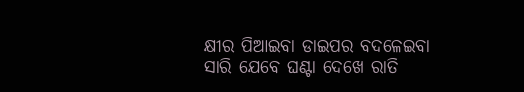କ୍ଷୀର ପିଆଇବା ଡାଇପର ବଦଳେଇବା ସାରି ଯେବେ ଘଣ୍ଟା ଦେଖେ ରାତି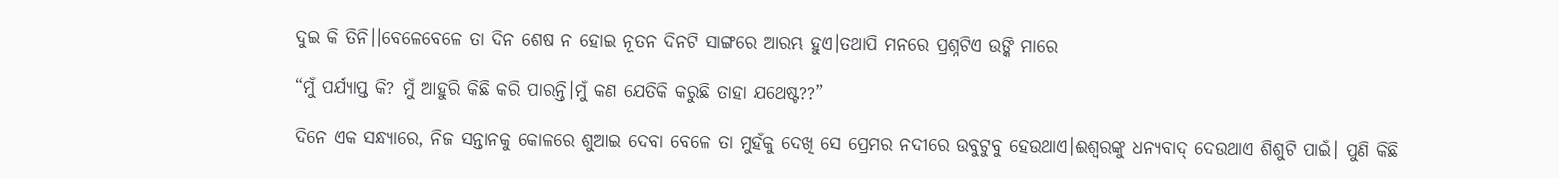ଦୁଇ କି ତିନି।।ବେଳେବେଳେ ତା ଦିନ ଶେଷ ନ ହୋଇ ନୂତନ ଦିନଟି ସାଙ୍ଗରେ ଆରମ୍ଭ ହୁଏ।ତଥାପି ମନରେ ପ୍ରଶ୍ନଟିଏ ଉଙ୍କି ମାରେ

“ମୁଁ ପର୍ଯ୍ୟାପ୍ତ କି? ମୁଁ ଆହୁରି କିଛି କରି ପାରନ୍ତି।ମୁଁ କଣ ଯେତିକି କରୁଛି ତାହା ଯଥେଷ୍ଟ??”

ଦିନେ ଏକ ସନ୍ଧ୍ୟାରେ, ନିଜ ସନ୍ତାନକୁ କୋଳରେ ଶୁଆଇ ଦେବା ବେଳେ ତା ମୁହଁକୁ ଦେଖି ସେ ପ୍ରେମର ନଦୀରେ ଉବୁଟୁବୁ ହେଉଥାଏ।ଈଶ୍ୱରଙ୍କୁ ଧନ୍ୟବାଦ୍ ଦେଉଥାଏ ଶିଶୁଟି ପାଇଁ। ପୁଣି କିଛି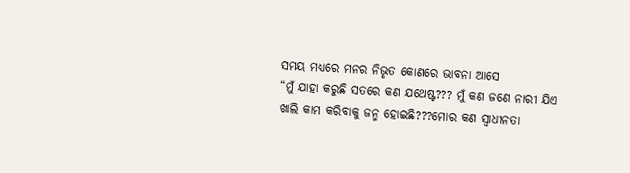ସମୟ ମଧ୍ୟରେ ମନର ନିଭୃତ କୋଣରେ ଭାବନା ଆସେ
“ମୁଁ ଯାହା କରୁଛି ସତରେ କଣ ଯଥେଷ୍ଟ??? ମୁଁ କଣ ଜଣେ ନାରୀ ଯିଏ ଖାଲି କାମ କରିବାକୁ ଜନ୍ମ ହୋଇଛି???ମୋର କଣ ସ୍ଵାଧୀନତା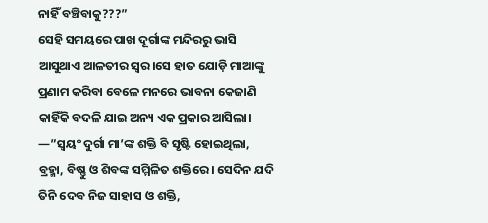ନାହିଁ ବଞ୍ଚିବାକୁ???”
ସେହି ସମୟରେ ପାଖ ଦୂର୍ଗାଙ୍କ ମନ୍ଦିରରୁ ଭାସି ଆସୁଥାଏ ଆଳତୀର ସ୍ୱର।ସେ ହାତ ଯୋଡ଼ି ମାଆଙ୍କୁ ପ୍ରଣାମ କରିବା ବେଳେ ମନରେ ଭାବନା କେଜାଣି କାହିଁକି ବଦଳି ଯାଇ ଅନ୍ୟ ଏକ ପ୍ରକାର ଆସିଲା।
—”ସ୍ଵୟଂ ଦୁର୍ଗା ମା’ଙ୍କ ଶକ୍ତି ବି ସୃଷ୍ଟି ହୋଇଥିଲା, ବ୍ରହ୍ମା, ବିଷ୍ଣୁ ଓ ଶିବଙ୍କ ସମ୍ମିଳିତ ଶକ୍ତିରେ। ସେଦିନ ଯଦି ତିନି ଦେବ ନିଜ ସାହାସ ଓ ଶକ୍ତି,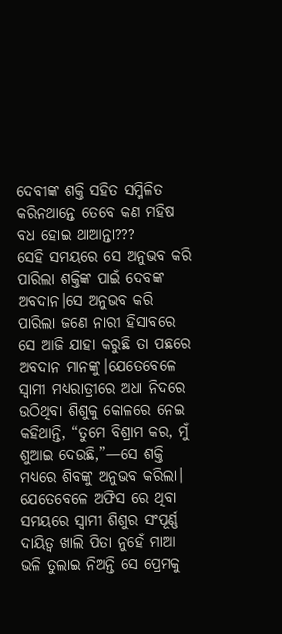ଦେବୀଙ୍କ ଶକ୍ତି ସହିତ ସମ୍ମିଳିତ କରିନଥାନ୍ତେ ତେବେ କଣ ମହିଷ ବଧ ହୋଇ ଥାଆନ୍ତା???
ସେହି ସମୟରେ ସେ ଅନୁଭବ କରି ପାରିଲା ଶକ୍ତିଙ୍କ ପାଇଁ ଦେବଙ୍କ ଅବଦାନ।ସେ ଅନୁଭବ କରି ପାରିଲା ଜଣେ ନାରୀ ହିସାବରେ ସେ ଆଜି ଯାହା କରୁଛି ତା ପଛରେ ଅବଦାନ ମାନଙ୍କୁ।ଯେତେବେଳେ ସ୍ୱାମୀ ମଧ୍ୟରାତ୍ରୀରେ ଅଧା ନିଦରେ ଉଠିଥିବା ଶିଶୁକୁ କୋଳରେ ନେଇ କହିଥାନ୍ତି, “ତୁମେ ବିଶ୍ରାମ କର, ମୁଁ ଶୁଆଇ ଦେଉଛି,”—ସେ ଶକ୍ତି ମଧ୍ୟରେ ଶିବଙ୍କୁ ଅନୁଭବ କରିଲା। ଯେତେବେଳେ ଅଫିସ ରେ ଥିବା ସମୟରେ ସ୍ବାମୀ ଶିଶୁର ସଂପୂର୍ଣ୍ଣ ଦାୟିତ୍ବ ଖାଲି ପିତା ନୁହେଁ ମାଆ ଭଳି ତୁଲାଇ ନିଅନ୍ତି ସେ ପ୍ରେମକୁ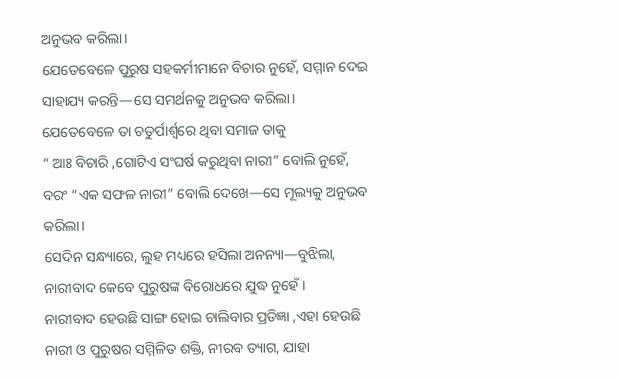ଅନୁଭବ କରିଲା।
ଯେତେବେଳେ ପୁରୁଷ ସହକର୍ମୀମାନେ ବିଚାର ନୁହେଁ, ସମ୍ମାନ ଦେଇ ସାହାଯ୍ୟ କରନ୍ତି—ସେ ସମର୍ଥନକୁ ଅନୁଭବ କରିଲା।
ଯେତେବେଳେ ତା ଚତୁର୍ପାର୍ଶ୍ଵରେ ଥିବା ସମାଜ ତାକୁ
“ ଆଃ ବିଚାରି ,ଗୋଟିଏ ସଂଘର୍ଷ କରୁଥିବା ନାରୀ” ବୋଲି ନୁହେଁ, ବରଂ “ଏକ ସଫଳ ନାରୀ” ବୋଲି ଦେଖେ—ସେ ମୂଲ୍ୟକୁ ଅନୁଭବ କରିଲା।
ସେଦିନ ସନ୍ଧ୍ୟାରେ, ଲୁହ ମଧ୍ୟରେ ହସିଲା ଅନନ୍ୟା—ବୁଝିଲା, ନାରୀବାଦ କେବେ ପୁରୁଷଙ୍କ ବିରୋଧରେ ଯୁଦ୍ଧ ନୁହେଁ।
ନାରୀବାଦ ହେଉଛି ସାଙ୍ଗ ହୋଇ ଚାଲିବାର ପ୍ରତିଜ୍ଞା ,ଏହା ହେଉଛି ନାରୀ ଓ ପୁରୁଷର ସମ୍ମିଳିତ ଶକ୍ତି, ନୀରବ ତ୍ୟାଗ, ଯାହା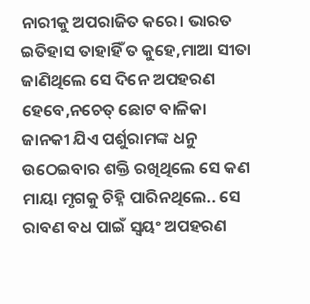ନାରୀକୁ ଅପରାଜିତ କରେ। ଭାରତ ଇତିହାସ ତାହାହିଁ ତ କୁହେ,ମାଆ ସୀତା ଜାଣିଥିଲେ ସେ ଦିନେ ଅପହରଣ ହେବେ,ନଚେତ୍ ଛୋଟ ବାଳିକା ଜାନକୀ ଯିଏ ପର୍ଶୁରାମଙ୍କ ଧନୁ ଉଠେଇବାର ଶକ୍ତି ରଖିଥିଲେ ସେ କଣ ମାୟା ମୃଗକୁ ଚିହ୍ନି ପାରିନଥିଲେ.. ସେ ରାବଣ ବଧ ପାଇଁ ସ୍ଵୟଂ ଅପହରଣ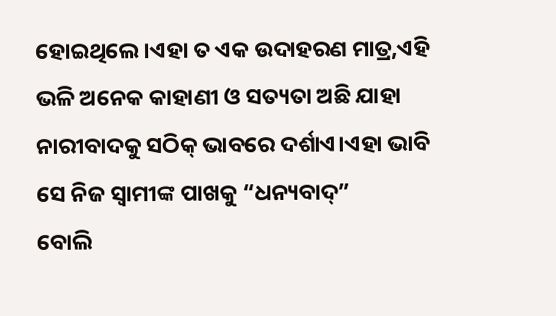ହୋଇଥିଲେ।ଏହା ତ ଏକ ଉଦାହରଣ ମାତ୍ର,ଏହି ଭଳି ଅନେକ କାହାଣୀ ଓ ସତ୍ୟତା ଅଛି ଯାହା ନାରୀବାଦକୁ ସଠିକ୍ ଭାବରେ ଦର୍ଶାଏ।ଏହା ଭାବି ସେ ନିଜ ସ୍ଵାମୀଙ୍କ ପାଖକୁ “ଧନ୍ୟବାଦ୍”
ବୋଲି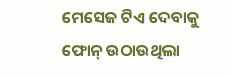ମେସେଜ ଟିଏ ଦେବାକୁ ଫୋନ୍ ଉଠାଉଥିଲା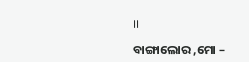।।

ବାଙ୍ଗାଲୋର ,ମୋ –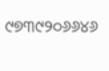୯୭୩୯୨୦୬୬୪୬